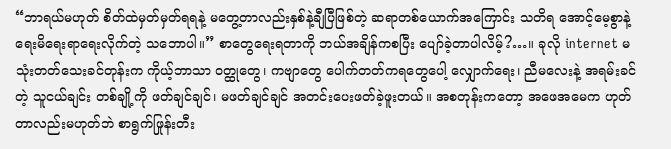“ဘာရယ်မဟုတ် စိတ်ထဲမှတ်မှတ်ရရနဲ့ မတွေ့တာလည်းနှစ်နဲ့ချီပြီဖြစ်တဲ့ ဆရာတစ်ယောက်အကြောင်း သတိရ အောင့်မေ့စွာနဲ့ ရေးမိရေးရာရေးလိုက်တဲ့ သဘောပါ။” စာတွေရေးရတာကို ဘယ်အချိန်ကစပြီး ပျော်ခဲ့တာပါလိမ့်?…။ ခုလို internet မသုံးတတ်သေးခင်တုန်းက ကိုယ့်ဘာသာ ဝတ္ထုတွေ၊ ကဗျာတွေ ပေါက်တတ်ကရတွေပေါ့ လျှောက်ရေး၊ ညီမလေးနဲ့ အရမ်းခင်တဲ့ သူငယ်ချင်း တစ်ချို့ကို ဖတ်ချင်ချင်၊ မဖတ်ချင်ချင် အတင်းပေးဖတ်ခဲ့ဖူးတယ်။ အစတုန်းကတော့ အဖေအမေက ဟုတ်တာလည်းမဟုတ်ဘဲ စာရွက်ဖြုန်းတီး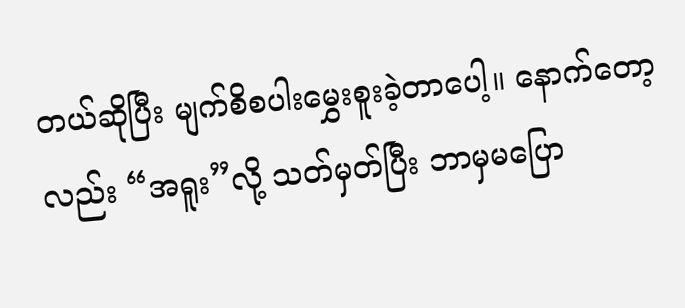တယ်ဆိုပြီး မျက်စိစပါးမွှေးစူးခဲ့တာပေါ့။ နောက်တော့လည်း “အရူး”လို့ သတ်မှတ်ပြီး ဘာမှမပြော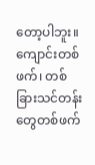တော့ပါဘူး။ ကျောင်းတစ်ဖက်၊ တစ်ခြားသင်တန်းတွေတစ်ဖက်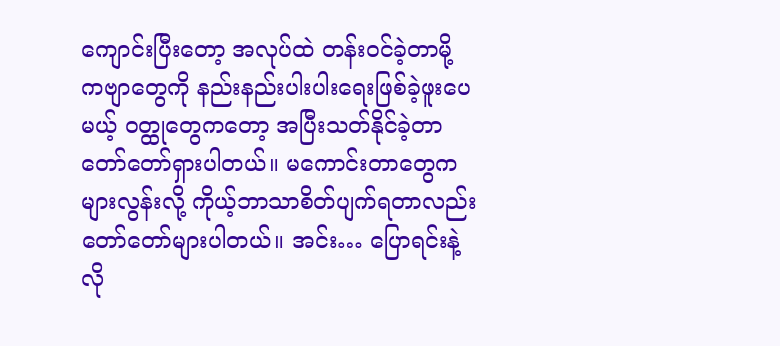ကျောင်းပြီးတော့ အလုပ်ထဲ တန်းဝင်ခဲ့တာမို့ ကဗျာတွေကို နည်းနည်းပါးပါးရေးဖြစ်ခဲ့ဖူးပေမယ့် ဝတ္ထုတွေကတော့ အပြီးသတ်နိုင်ခဲ့တာတော်တော်ရှားပါတယ်။ မကောင်းတာတွေက များလွန်းလို့ ကိုယ့်ဘာသာစိတ်ပျက်ရတာလည်း တော်တော်များပါတယ်။ အင်း… ပြောရင်းနဲ့ လို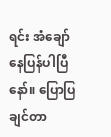ရင်း အံချော်နေပြန်ပါပြီနော်။ ပြောပြချင်တာ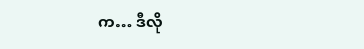က… ဒီလို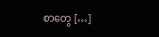စာတွေ […]